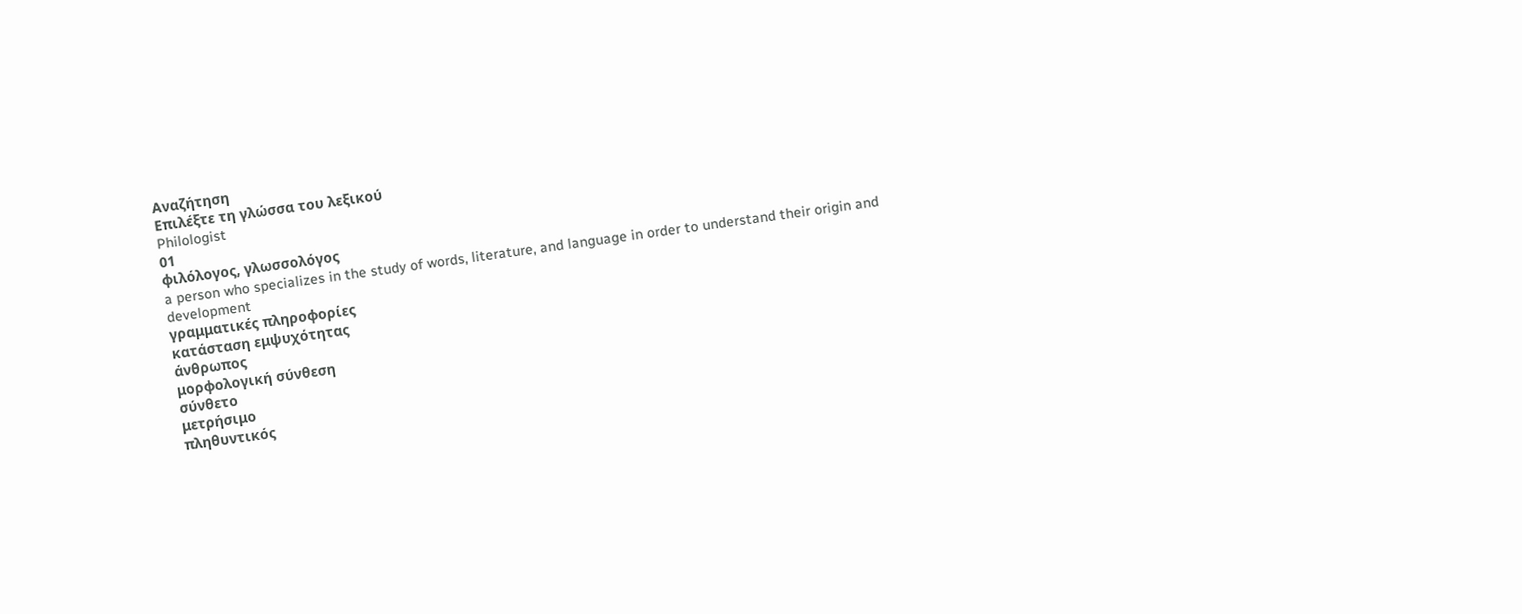Αναζήτηση
Επιλέξτε τη γλώσσα του λεξικού
Philologist
01
φιλόλογος, γλωσσολόγος
a person who specializes in the study of words, literature, and language in order to understand their origin and development
γραμματικές πληροφορίες
κατάσταση εμψυχότητας
άνθρωπος
μορφολογική σύνθεση
σύνθετο
μετρήσιμο
πληθυντικός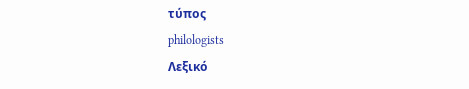τύπος
philologists
Λεξικό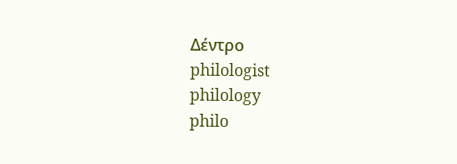Δέντρο
philologist
philology
philo